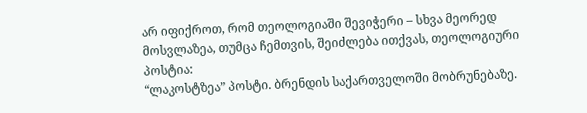არ იფიქროთ, რომ თეოლოგიაში შევიჭერი – სხვა მეორედ მოსვლაზეა, თუმცა ჩემთვის, შეიძლება ითქვას, თეოლოგიური პოსტია:
“ლაკოსტზეა” პოსტი. ბრენდის საქართველოში მობრუნებაზე.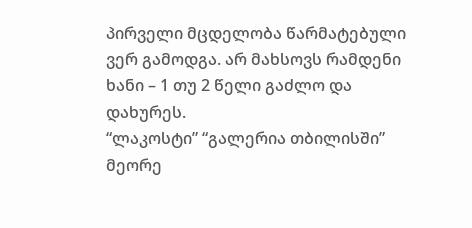პირველი მცდელობა წარმატებული ვერ გამოდგა. არ მახსოვს რამდენი ხანი – 1 თუ 2 წელი გაძლო და დახურეს.
“ლაკოსტი” “გალერია თბილისში” მეორე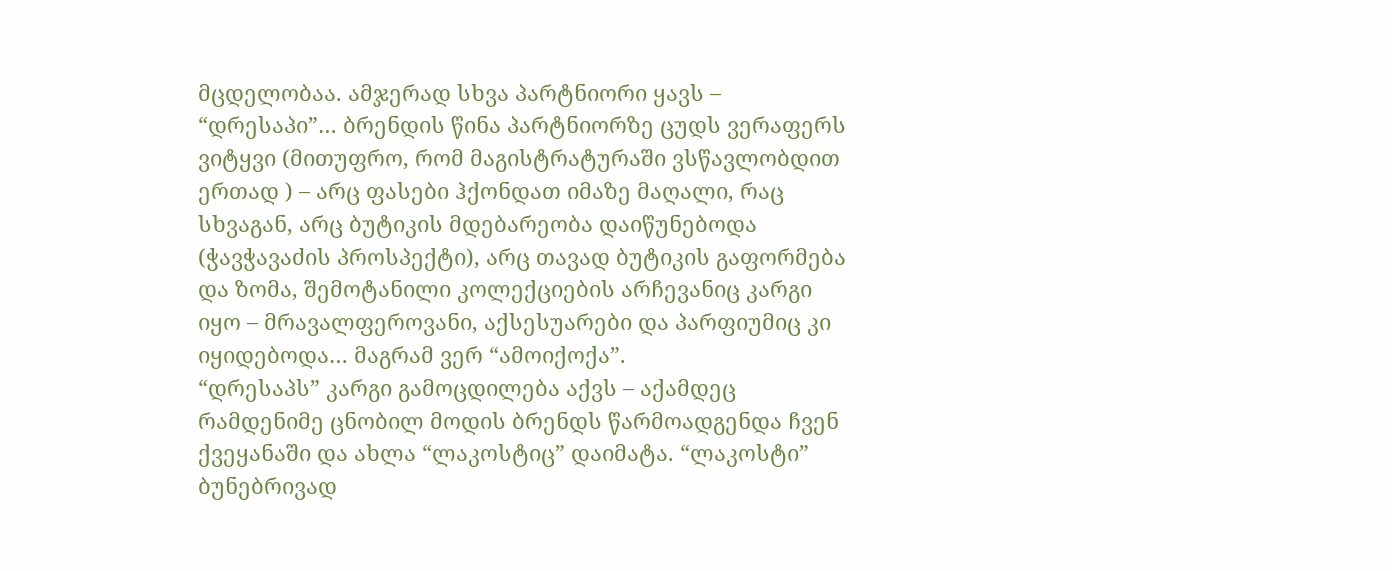მცდელობაა. ამჯერად სხვა პარტნიორი ყავს – “დრესაპი”… ბრენდის წინა პარტნიორზე ცუდს ვერაფერს ვიტყვი (მითუფრო, რომ მაგისტრატურაში ვსწავლობდით ერთად ) – არც ფასები ჰქონდათ იმაზე მაღალი, რაც სხვაგან, არც ბუტიკის მდებარეობა დაიწუნებოდა (ჭავჭავაძის პროსპექტი), არც თავად ბუტიკის გაფორმება და ზომა, შემოტანილი კოლექციების არჩევანიც კარგი იყო – მრავალფეროვანი, აქსესუარები და პარფიუმიც კი იყიდებოდა… მაგრამ ვერ “ამოიქოქა”.
“დრესაპს” კარგი გამოცდილება აქვს – აქამდეც რამდენიმე ცნობილ მოდის ბრენდს წარმოადგენდა ჩვენ ქვეყანაში და ახლა “ლაკოსტიც” დაიმატა. “ლაკოსტი” ბუნებრივად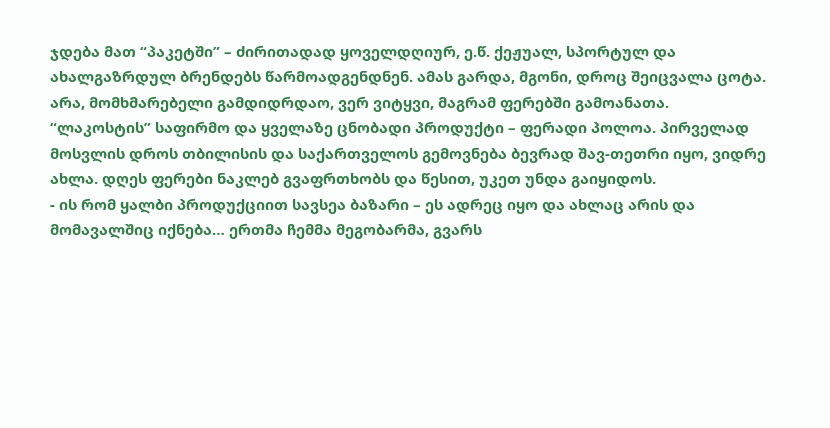ჯდება მათ “პაკეტში” – ძირითადად ყოველდღიურ, ე.წ. ქეჟუალ, სპორტულ და ახალგაზრდულ ბრენდებს წარმოადგენდნენ. ამას გარდა, მგონი, დროც შეიცვალა ცოტა. არა, მომხმარებელი გამდიდრდაო, ვერ ვიტყვი, მაგრამ ფერებში გამოანათა.
“ლაკოსტის” საფირმო და ყველაზე ცნობადი პროდუქტი – ფერადი პოლოა. პირველად მოსვლის დროს თბილისის და საქართველოს გემოვნება ბევრად შავ-თეთრი იყო, ვიდრე ახლა. დღეს ფერები ნაკლებ გვაფრთხობს და წესით, უკეთ უნდა გაიყიდოს.
- ის რომ ყალბი პროდუქციით სავსეა ბაზარი – ეს ადრეც იყო და ახლაც არის და მომავალშიც იქნება… ერთმა ჩემმა მეგობარმა, გვარს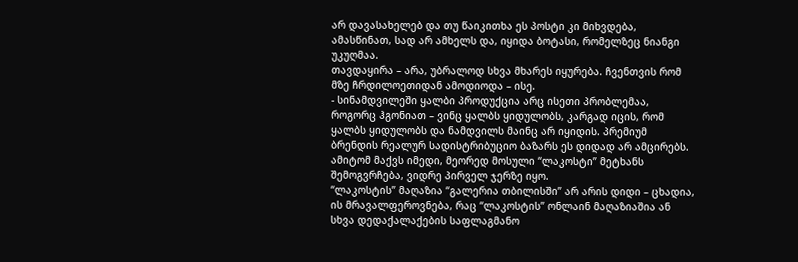არ დავასახელებ და თუ წაიკითხა ეს პოსტი კი მიხვდება,
ამასწინათ, სად არ ამხელს და, იყიდა ბოტასი, რომელზეც ნიანგი უკუღმაა.
თავდაყირა – არა, უბრალოდ სხვა მხარეს იყურება. ჩვენთვის რომ მზე ჩრდილოეთიდან ამოდიოდა – ისე.
- სინამდვილეში ყალბი პროდუქცია არც ისეთი პრობლემაა, როგორც ჰგონიათ – ვინც ყალბს ყიდულობს, კარგად იცის, რომ ყალბს ყიდულობს და ნამდვილს მაინც არ იყიდის. პრემიუმ ბრენდის რეალურ სადისტრიბუციო ბაზარს ეს დიდად არ ამცირებს. ამიტომ მაქვს იმედი, მეორედ მოსული “ლაკოსტი” მეტხანს შემოგვრჩება, ვიდრე პირველ ჯერზე იყო.
“ლაკოსტის” მაღაზია “გალერია თბილისში” არ არის დიდი – ცხადია, ის მრავალფეროვნება, რაც “ლაკოსტის” ონლაინ მაღაზიაშია ან სხვა დედაქალაქების საფლაგმანო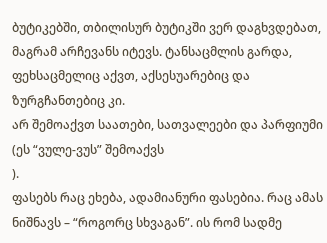ბუტიკებში, თბილისურ ბუტიკში ვერ დაგხვდებათ, მაგრამ არჩევანს იტევს. ტანსაცმლის გარდა, ფეხსაცმელიც აქვთ, აქსესუარებიც და ზურგჩანთებიც კი.
არ შემოაქვთ საათები, სათვალეები და პარფიუმი (ეს “ვულე-ვუს” შემოაქვს
).
ფასებს რაც ეხება, ადამიანური ფასებია. რაც ამას ნიშნავს – “როგორც სხვაგან”. ის რომ სადმე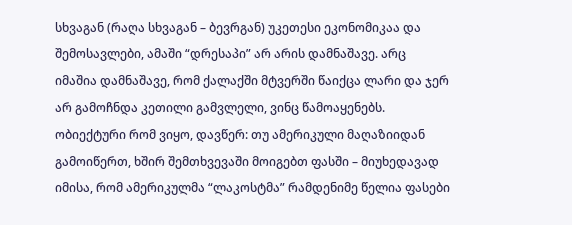სხვაგან (რაღა სხვაგან – ბევრგან) უკეთესი ეკონომიკაა და შემოსავლები, ამაში “დრესაპი” არ არის დამნაშავე. არც იმაშია დამნაშავე, რომ ქალაქში მტვერში წაიქცა ლარი და ჯერ არ გამოჩნდა კეთილი გამვლელი, ვინც წამოაყენებს.
ობიექტური რომ ვიყო, დავწერ: თუ ამერიკული მაღაზიიდან გამოიწერთ, ხშირ შემთხვევაში მოიგებთ ფასში – მიუხედავად იმისა, რომ ამერიკულმა “ლაკოსტმა” რამდენიმე წელია ფასები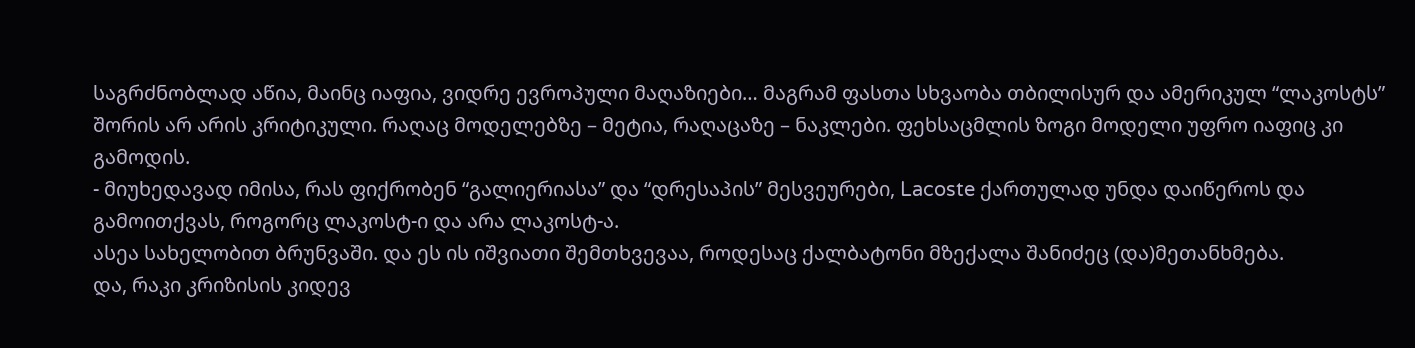საგრძნობლად აწია, მაინც იაფია, ვიდრე ევროპული მაღაზიები… მაგრამ ფასთა სხვაობა თბილისურ და ამერიკულ “ლაკოსტს” შორის არ არის კრიტიკული. რაღაც მოდელებზე – მეტია, რაღაცაზე – ნაკლები. ფეხსაცმლის ზოგი მოდელი უფრო იაფიც კი გამოდის.
- მიუხედავად იმისა, რას ფიქრობენ “გალიერიასა” და “დრესაპის” მესვეურები, Lacoste ქართულად უნდა დაიწეროს და გამოითქვას, როგორც ლაკოსტ-ი და არა ლაკოსტ-ა.
ასეა სახელობით ბრუნვაში. და ეს ის იშვიათი შემთხვევაა, როდესაც ქალბატონი მზექალა შანიძეც (და)მეთანხმება.
და, რაკი კრიზისის კიდევ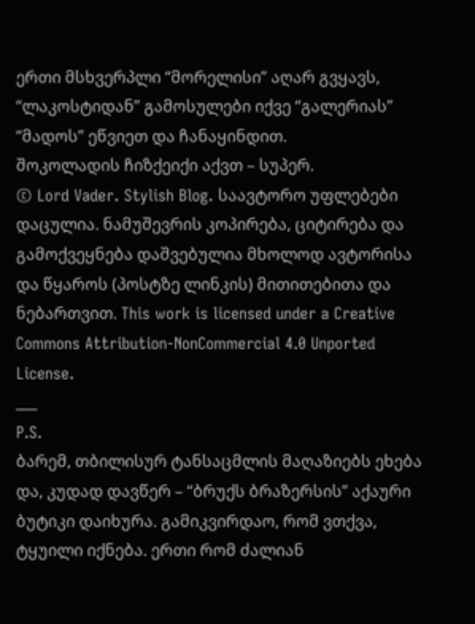ერთი მსხვერპლი “მორელისი” აღარ გვყავს, “ლაკოსტიდან” გამოსულები იქვე “გალერიას” “მადოს” ეწვიეთ და ჩანაყინდით.
შოკოლადის ჩიზქეიქი აქვთ – სუპერ.
© Lord Vader. Stylish Blog. საავტორო უფლებები დაცულია. ნამუშევრის კოპირება, ციტირება და გამოქვეყნება დაშვებულია მხოლოდ ავტორისა და წყაროს (პოსტზე ლინკის) მითითებითა და ნებართვით. This work is licensed under a Creative Commons Attribution-NonCommercial 4.0 Unported License.
___
P.S.
ბარემ, თბილისურ ტანსაცმლის მაღაზიებს ეხება და, კუდად დავწერ – “ბრუქს ბრაზერსის” აქაური ბუტიკი დაიხურა. გამიკვირდაო, რომ ვთქვა, ტყუილი იქნება. ერთი რომ ძალიან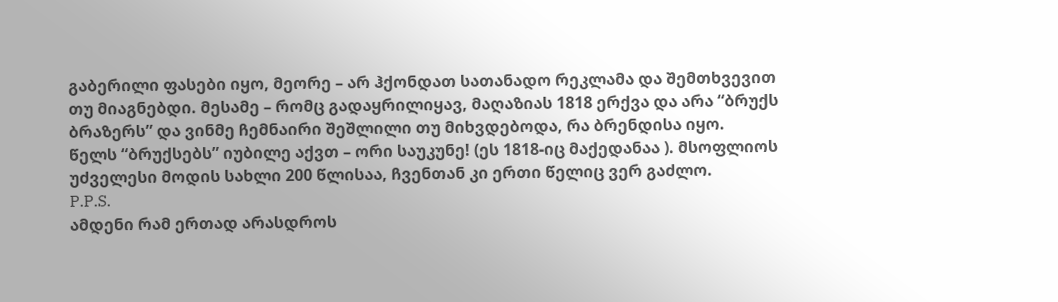გაბერილი ფასები იყო, მეორე – არ ჰქონდათ სათანადო რეკლამა და შემთხვევით თუ მიაგნებდი. მესამე – რომც გადაყრილიყავ, მაღაზიას 1818 ერქვა და არა “ბრუქს ბრაზერს” და ვინმე ჩემნაირი შეშლილი თუ მიხვდებოდა, რა ბრენდისა იყო.
წელს “ბრუქსებს” იუბილე აქვთ – ორი საუკუნე! (ეს 1818-იც მაქედანაა ). მსოფლიოს უძველესი მოდის სახლი 200 წლისაა, ჩვენთან კი ერთი წელიც ვერ გაძლო.
P.P.S.
ამდენი რამ ერთად არასდროს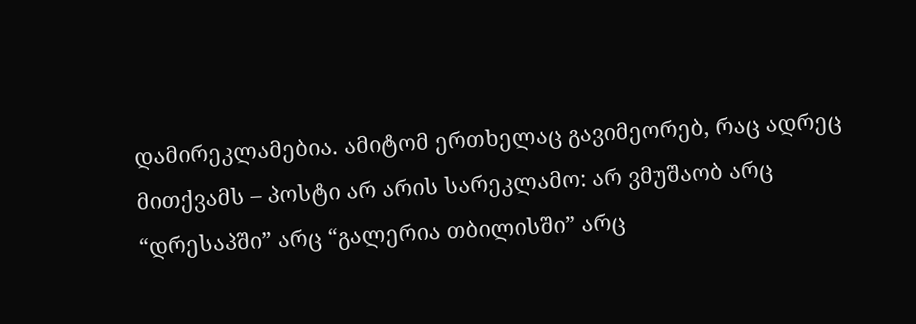დამირეკლამებია. ამიტომ ერთხელაც გავიმეორებ, რაც ადრეც მითქვამს – პოსტი არ არის სარეკლამო: არ ვმუშაობ არც “დრესაპში” არც “გალერია თბილისში” არც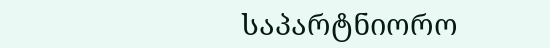საპარტნიორო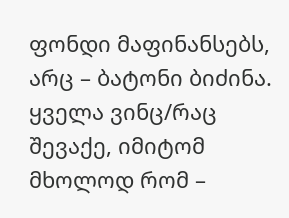ფონდი მაფინანსებს, არც – ბატონი ბიძინა. ყველა ვინც/რაც შევაქე, იმიტომ მხოლოდ რომ –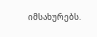იმსახურებს.